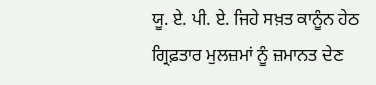ਯੂ. ਏ. ਪੀ. ਏ. ਜਿਹੇ ਸਖ਼ਤ ਕਾਨੂੰਨ ਹੇਠ ਗ੍ਰਿਫ਼ਤਾਰ ਮੁਲਜ਼ਮਾਂ ਨੂੰ ਜ਼ਮਾਨਤ ਦੇਣ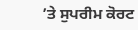’ਤੇ ਸੁਪਰੀਮ ਕੋਰਟ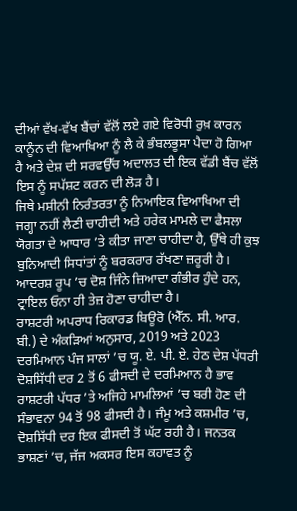ਦੀਆਂ ਵੱਖ-ਵੱਖ ਬੈਂਚਾਂ ਵੱਲੋਂ ਲਏ ਗਏ ਵਿਰੋਧੀ ਰੁਖ਼ ਕਾਰਨ ਕਾਨੂੰਨ ਦੀ ਵਿਆਖਿਆ ਨੂੰ ਲੈ ਕੇ ਭੰਬਲਭੂਸਾ ਪੈਦਾ ਹੋ ਗਿਆ ਹੈ ਅਤੇ ਦੇਸ਼ ਦੀ ਸਰਵਉੱਚ ਅਦਾਲਤ ਦੀ ਇਕ ਵੱਡੀ ਬੈਂਚ ਵੱਲੋਂ ਇਸ ਨੂੰ ਸਪੱਸ਼ਟ ਕਰਨ ਦੀ ਲੋੜ ਹੈ।
ਜਿਥੇ ਮਸ਼ੀਨੀ ਨਿਰੰਤਰਤਾ ਨੂੰ ਨਿਆਇਕ ਵਿਆਖਿਆ ਦੀ ਜਗ੍ਹਾ ਨਹੀਂ ਲੈਣੀ ਚਾਹੀਦੀ ਅਤੇ ਹਰੇਕ ਮਾਮਲੇ ਦਾ ਫੈਸਲਾ ਯੋਗਤਾ ਦੇ ਆਧਾਰ ’ਤੇ ਕੀਤਾ ਜਾਣਾ ਚਾਹੀਦਾ ਹੈ, ਉੱਥੇ ਹੀ ਕੁਝ ਬੁਨਿਆਦੀ ਸਿਧਾਂਤਾਂ ਨੂੰ ਬਰਕਰਾਰ ਰੱਖਣਾ ਜ਼ਰੂਰੀ ਹੈ। ਆਦਰਸ਼ ਰੂਪ ’ਚ ਦੋਸ਼ ਜਿੰਨੇ ਜ਼ਿਆਦਾ ਗੰਭੀਰ ਹੁੰਦੇ ਹਨ, ਟ੍ਰਾਇਲ ਓਨਾ ਹੀ ਤੇਜ਼ ਹੋਣਾ ਚਾਹੀਦਾ ਹੈ।
ਰਾਸ਼ਟਰੀ ਅਪਰਾਧ ਰਿਕਾਰਡ ਬਿਊਰੋ (ਐੱਨ. ਸੀ. ਆਰ. ਬੀ.) ਦੇ ਅੰਕੜਿਆਂ ਅਨੁਸਾਰ, 2019 ਅਤੇ 2023 ਦਰਮਿਆਨ ਪੰਜ ਸਾਲਾਂ ’ਚ ਯੂ. ਏ. ਪੀ. ਏ. ਹੇਠ ਦੇਸ਼ ਪੱਧਰੀ ਦੋਸ਼ਸਿੱਧੀ ਦਰ 2 ਤੋਂ 6 ਫੀਸਦੀ ਦੇ ਦਰਮਿਆਨ ਹੈ ਭਾਵ ਰਾਸ਼ਟਰੀ ਪੱਧਰ ’ਤੇ ਅਜਿਹੇ ਮਾਮਲਿਆਂ ’ਚ ਬਰੀ ਹੋਣ ਦੀ ਸੰਭਾਵਨਾ 94 ਤੋਂ 98 ਫੀਸਦੀ ਹੈ। ਜੰਮੂ ਅਤੇ ਕਸ਼ਮੀਰ ’ਚ, ਦੋਸ਼ਸਿੱਧੀ ਦਰ ਇਕ ਫੀਸਦੀ ਤੋਂ ਘੱਟ ਰਹੀ ਹੈ। ਜਨਤਕ ਭਾਸ਼ਣਾਂ ’ਚ, ਜੱਜ ਅਕਸਰ ਇਸ ਕਹਾਵਤ ਨੂੰ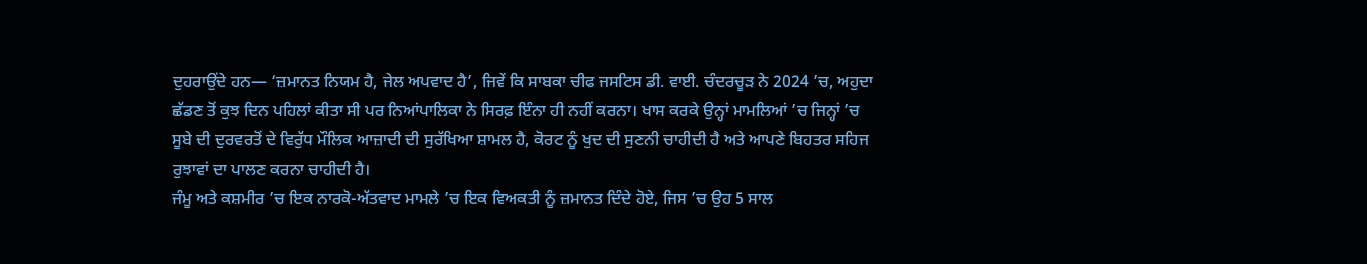ਦੁਹਰਾਉਂਦੇ ਹਨ— ‘ਜ਼ਮਾਨਤ ਨਿਯਮ ਹੈ, ਜੇਲ ਅਪਵਾਦ ਹੈ’, ਜਿਵੇਂ ਕਿ ਸਾਬਕਾ ਚੀਫ ਜਸਟਿਸ ਡੀ. ਵਾਈ. ਚੰਦਰਚੂੜ ਨੇ 2024 ’ਚ, ਅਹੁਦਾ ਛੱਡਣ ਤੋਂ ਕੁਝ ਦਿਨ ਪਹਿਲਾਂ ਕੀਤਾ ਸੀ ਪਰ ਨਿਆਂਪਾਲਿਕਾ ਨੇ ਸਿਰਫ਼ ਇੰਨਾ ਹੀ ਨਹੀਂ ਕਰਨਾ। ਖਾਸ ਕਰਕੇ ਉਨ੍ਹਾਂ ਮਾਮਲਿਆਂ ’ਚ ਜਿਨ੍ਹਾਂ ’ਚ ਸੂਬੇ ਦੀ ਦੁਰਵਰਤੋਂ ਦੇ ਵਿਰੁੱਧ ਮੌਲਿਕ ਆਜ਼ਾਦੀ ਦੀ ਸੁਰੱਖਿਆ ਸ਼ਾਮਲ ਹੈ, ਕੋਰਟ ਨੂੰ ਖੁਦ ਦੀ ਸੁਣਨੀ ਚਾਹੀਦੀ ਹੈ ਅਤੇ ਆਪਣੇ ਬਿਹਤਰ ਸਹਿਜ ਰੁਝਾਵਾਂ ਦਾ ਪਾਲਣ ਕਰਨਾ ਚਾਹੀਦੀ ਹੈ।
ਜੰਮੂ ਅਤੇ ਕਸ਼ਮੀਰ ’ਚ ਇਕ ਨਾਰਕੋ-ਅੱਤਵਾਦ ਮਾਮਲੇ ’ਚ ਇਕ ਵਿਅਕਤੀ ਨੂੰ ਜ਼ਮਾਨਤ ਦਿੰਦੇ ਹੋਏ, ਜਿਸ ’ਚ ਉਹ 5 ਸਾਲ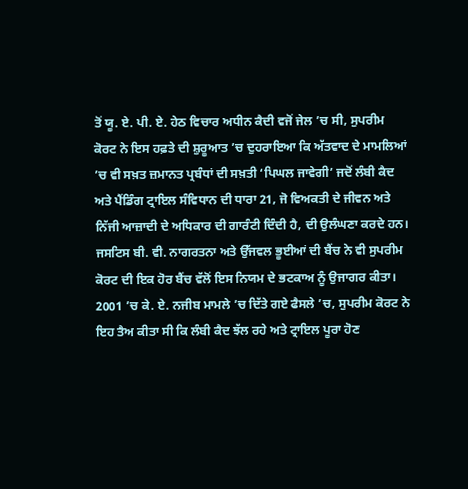ਤੋਂ ਯੂ. ਏ. ਪੀ. ਏ. ਹੇਠ ਵਿਚਾਰ ਅਧੀਨ ਕੈਦੀ ਵਜੋਂ ਜੇਲ ’ਚ ਸੀ, ਸੁਪਰੀਮ ਕੋਰਟ ਨੇ ਇਸ ਹਫ਼ਤੇ ਦੀ ਸ਼ੁਰੂਆਤ ’ਚ ਦੁਹਰਾਇਆ ਕਿ ਅੱਤਵਾਦ ਦੇ ਮਾਮਲਿਆਂ ’ਚ ਵੀ ਸਖ਼ਤ ਜ਼ਮਾਨਤ ਪ੍ਰਬੰਧਾਂ ਦੀ ਸਖ਼ਤੀ ‘ਪਿਘਲ ਜਾਵੇਗੀ’ ਜਦੋਂ ਲੰਬੀ ਕੈਦ ਅਤੇ ਪੈਂਡਿੰਗ ਟ੍ਰਾਇਲ ਸੰਵਿਧਾਨ ਦੀ ਧਾਰਾ 21, ਜੋ ਵਿਅਕਤੀ ਦੇ ਜੀਵਨ ਅਤੇ ਨਿੱਜੀ ਆਜ਼ਾਦੀ ਦੇ ਅਧਿਕਾਰ ਦੀ ਗਾਰੰਟੀ ਦਿੰਦੀ ਹੈ, ਦੀ ਉਲੰਘਣਾ ਕਰਦੇ ਹਨ।
ਜਸਟਿਸ ਬੀ. ਵੀ. ਨਾਗਰਤਨਾ ਅਤੇ ਉੱਜਵਲ ਭੂਈਆਂ ਦੀ ਬੈਂਚ ਨੇ ਵੀ ਸੁਪਰੀਮ ਕੋਰਟ ਦੀ ਇਕ ਹੋਰ ਬੈਂਚ ਵੱਲੋਂ ਇਸ ਨਿਯਮ ਦੇ ਭਟਕਾਅ ਨੂੰ ਉਜਾਗਰ ਕੀਤਾ। 2001 ’ਚ ਕੇ. ਏ. ਨਜੀਬ ਮਾਮਲੇ ’ਚ ਦਿੱਤੇ ਗਏ ਫੈਸਲੇ ’ਚ, ਸੁਪਰੀਮ ਕੋਰਟ ਨੇ ਇਹ ਤੈਅ ਕੀਤਾ ਸੀ ਕਿ ਲੰਬੀ ਕੈਦ ਝੱਲ ਰਹੇ ਅਤੇ ਟ੍ਰਾਇਲ ਪੂਰਾ ਹੋਣ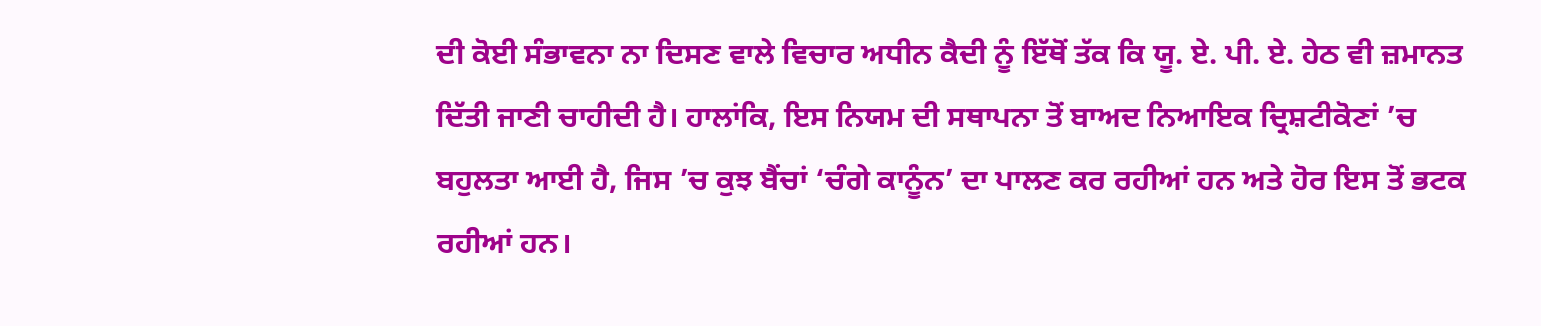ਦੀ ਕੋਈ ਸੰਭਾਵਨਾ ਨਾ ਦਿਸਣ ਵਾਲੇ ਵਿਚਾਰ ਅਧੀਨ ਕੈਦੀ ਨੂੰ ਇੱਥੋਂ ਤੱਕ ਕਿ ਯੂ. ਏ. ਪੀ. ਏ. ਹੇਠ ਵੀ ਜ਼ਮਾਨਤ ਦਿੱਤੀ ਜਾਣੀ ਚਾਹੀਦੀ ਹੈ। ਹਾਲਾਂਕਿ, ਇਸ ਨਿਯਮ ਦੀ ਸਥਾਪਨਾ ਤੋਂ ਬਾਅਦ ਨਿਆਇਕ ਦ੍ਰਿਸ਼ਟੀਕੋਣਾਂ ’ਚ ਬਹੁਲਤਾ ਆਈ ਹੈ, ਜਿਸ ’ਚ ਕੁਝ ਬੈਂਚਾਂ ‘ਚੰਗੇ ਕਾਨੂੰਨ’ ਦਾ ਪਾਲਣ ਕਰ ਰਹੀਆਂ ਹਨ ਅਤੇ ਹੋਰ ਇਸ ਤੋਂ ਭਟਕ ਰਹੀਆਂ ਹਨ।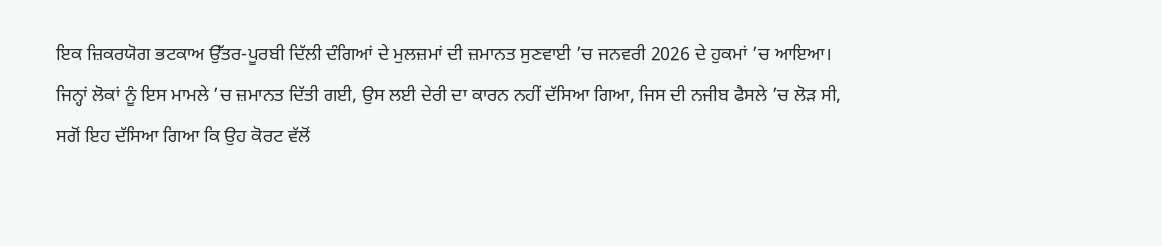ਇਕ ਜ਼ਿਕਰਯੋਗ ਭਟਕਾਅ ਉੱਤਰ-ਪੂਰਬੀ ਦਿੱਲੀ ਦੰਗਿਆਂ ਦੇ ਮੁਲਜ਼ਮਾਂ ਦੀ ਜ਼ਮਾਨਤ ਸੁਣਵਾਈ ’ਚ ਜਨਵਰੀ 2026 ਦੇ ਹੁਕਮਾਂ ’ਚ ਆਇਆ।
ਜਿਨ੍ਹਾਂ ਲੋਕਾਂ ਨੂੰ ਇਸ ਮਾਮਲੇ ’ਚ ਜ਼ਮਾਨਤ ਦਿੱਤੀ ਗਈ, ਉਸ ਲਈ ਦੇਰੀ ਦਾ ਕਾਰਨ ਨਹੀਂ ਦੱਸਿਆ ਗਿਆ, ਜਿਸ ਦੀ ਨਜੀਬ ਫੈਸਲੇ ’ਚ ਲੋੜ ਸੀ, ਸਗੋਂ ਇਹ ਦੱਸਿਆ ਗਿਆ ਕਿ ਉਹ ਕੋਰਟ ਵੱਲੋਂ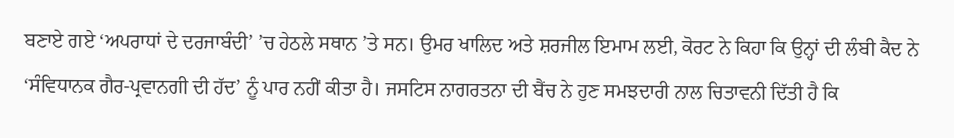ਬਣਾਏ ਗਏ ‘ਅਪਰਾਧਾਂ ਦੇ ਦਰਜਾਬੰਦੀ’ ’ਚ ਹੇਠਲੇ ਸਥਾਨ ’ਤੇ ਸਨ। ਉਮਰ ਖਾਲਿਦ ਅਤੇ ਸ਼ਰਜੀਲ ਇਮਾਮ ਲਈ, ਕੋਰਟ ਨੇ ਕਿਹਾ ਕਿ ਉਨ੍ਹਾਂ ਦੀ ਲੰਬੀ ਕੈਦ ਨੇ ‘ਸੰਵਿਧਾਨਕ ਗੈਰ-ਪ੍ਰਵਾਨਗੀ ਦੀ ਹੱਦ’ ਨੂੰ ਪਾਰ ਨਹੀਂ ਕੀਤਾ ਹੈ। ਜਸਟਿਸ ਨਾਗਰਤਨਾ ਦੀ ਬੈਂਚ ਨੇ ਹੁਣ ਸਮਝਦਾਰੀ ਨਾਲ ਚਿਤਾਵਨੀ ਦਿੱਤੀ ਹੈ ਕਿ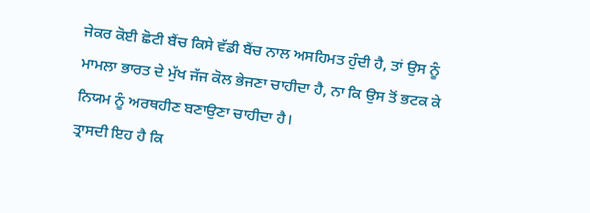ਜੇਕਰ ਕੋਈ ਛੋਟੀ ਬੈਂਚ ਕਿਸੇ ਵੱਡੀ ਬੈਂਚ ਨਾਲ ਅਸਹਿਮਤ ਹੁੰਦੀ ਹੈ, ਤਾਂ ਉਸ ਨੂੰ ਮਾਮਲਾ ਭਾਰਤ ਦੇ ਮੁੱਖ ਜੱਜ ਕੋਲ ਭੇਜਣਾ ਚਾਹੀਦਾ ਹੈ, ਨਾ ਕਿ ਉਸ ਤੋਂ ਭਟਕ ਕੇ ਨਿਯਮ ਨੂੰ ਅਰਥਹੀਣ ਬਣਾਉਣਾ ਚਾਹੀਦਾ ਹੈ।
ਤ੍ਰਾਸਦੀ ਇਹ ਹੈ ਕਿ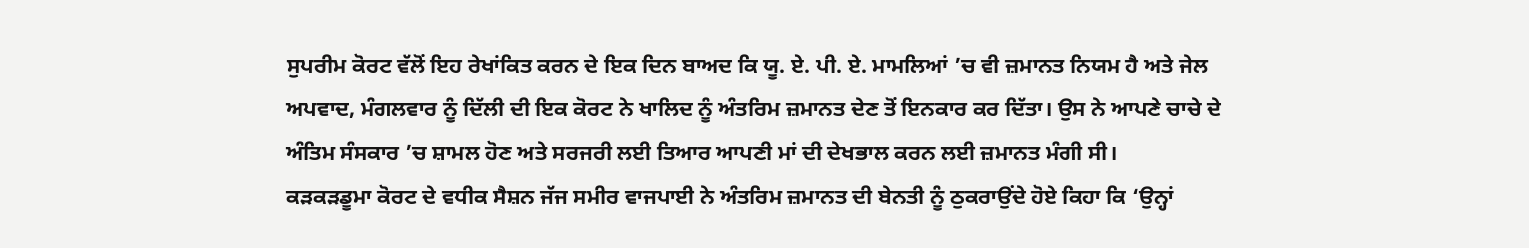ਸੁਪਰੀਮ ਕੋਰਟ ਵੱਲੋਂ ਇਹ ਰੇਖਾਂਕਿਤ ਕਰਨ ਦੇ ਇਕ ਦਿਨ ਬਾਅਦ ਕਿ ਯੂ. ਏ. ਪੀ. ਏ. ਮਾਮਲਿਆਂ ’ਚ ਵੀ ਜ਼ਮਾਨਤ ਨਿਯਮ ਹੈ ਅਤੇ ਜੇਲ ਅਪਵਾਦ, ਮੰਗਲਵਾਰ ਨੂੰ ਦਿੱਲੀ ਦੀ ਇਕ ਕੋਰਟ ਨੇ ਖਾਲਿਦ ਨੂੰ ਅੰਤਰਿਮ ਜ਼ਮਾਨਤ ਦੇਣ ਤੋਂ ਇਨਕਾਰ ਕਰ ਦਿੱਤਾ। ਉਸ ਨੇ ਆਪਣੇ ਚਾਚੇ ਦੇ ਅੰਤਿਮ ਸੰਸਕਾਰ ’ਚ ਸ਼ਾਮਲ ਹੋਣ ਅਤੇ ਸਰਜਰੀ ਲਈ ਤਿਆਰ ਆਪਣੀ ਮਾਂ ਦੀ ਦੇਖਭਾਲ ਕਰਨ ਲਈ ਜ਼ਮਾਨਤ ਮੰਗੀ ਸੀ।
ਕੜਕੜਡੂਮਾ ਕੋਰਟ ਦੇ ਵਧੀਕ ਸੈਸ਼ਨ ਜੱਜ ਸਮੀਰ ਵਾਜਪਾਈ ਨੇ ਅੰਤਰਿਮ ਜ਼ਮਾਨਤ ਦੀ ਬੇਨਤੀ ਨੂੰ ਠੁਕਰਾਉਂਦੇ ਹੋਏ ਕਿਹਾ ਕਿ ‘ਉਨ੍ਹਾਂ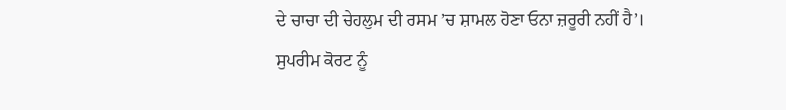ਦੇ ਚਾਚਾ ਦੀ ਚੇਹਲੁਮ ਦੀ ਰਸਮ ’ਚ ਸ਼ਾਮਲ ਹੋਣਾ ਓਨਾ ਜ਼ਰੂਰੀ ਨਹੀਂ ਹੈ’।
ਸੁਪਰੀਮ ਕੋਰਟ ਨੂੰ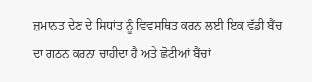ਜ਼ਮਾਨਤ ਦੇਣ ਦੇ ਸਿਧਾਂਤ ਨੂੰ ਵਿਵਸਥਿਤ ਕਰਨ ਲਈ ਇਕ ਵੱਡੀ ਬੈਂਚ ਦਾ ਗਠਨ ਕਰਨਾ ਚਾਹੀਦਾ ਹੈ ਅਤੇ ਛੋਟੀਆਂ ਬੈਂਚਾਂ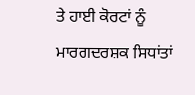ਤੇ ਹਾਈ ਕੋਰਟਾਂ ਨੂੰ ਮਾਰਗਦਰਸ਼ਕ ਸਿਧਾਂਤਾਂ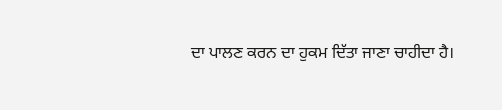ਦਾ ਪਾਲਣ ਕਰਨ ਦਾ ਹੁਕਮ ਦਿੱਤਾ ਜਾਣਾ ਚਾਹੀਦਾ ਹੈ।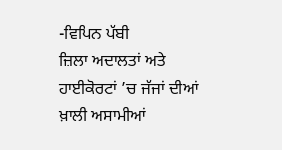-ਵਿਪਿਨ ਪੱਬੀ
ਜ਼ਿਲਾ ਅਦਾਲਤਾਂ ਅਤੇ ਹਾਈਕੋਰਟਾਂ ’ਚ ਜੱਜਾਂ ਦੀਆਂ ਖ਼ਾਲੀ ਅਸਾਮੀਆਂ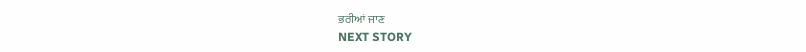ਭਰੀਆਂ ਜਾਣ
NEXT STORY